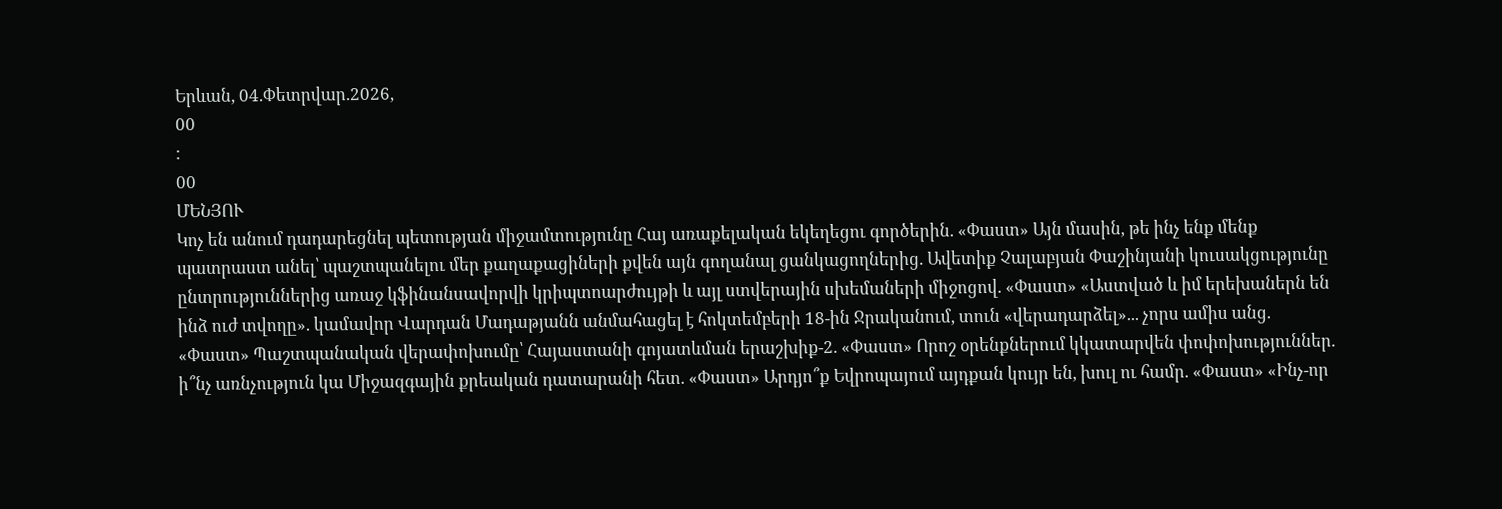Երևան, 04.Փետրվար.2026,
00
:
00
ՄԵՆՅՈՒ
Կոչ են անում դադարեցնել պետության միջամտությունը Հայ առաքելական եկեղեցու գործերին. «Փաստ» Այն մասին, թե ինչ ենք մենք պատրաստ անել՝ պաշտպանելու մեր քաղաքացիների քվեն այն գողանալ ցանկացողներից. Ավետիք Չալաբյան Փաշինյանի կուսակցությունը ընտրություններից առաջ կֆինանսավորվի կրիպտոարժույթի և այլ ստվերային սխեմաների միջոցով. «Փաստ» «Աստված և իմ երեխաներն են ինձ ուժ տվողը». կամավոր Վարդան Մադաթյանն անմահացել է հոկտեմբերի 18-ին Ջրականում, տուն «վերադարձել»... չորս ամիս անց. «Փաստ» Պաշտպանական վերափոխումը՝ Հայաստանի գոյատևման երաշխիք-2. «Փաստ» Որոշ օրենքներում կկատարվեն փոփոխություններ. ի՞նչ առնչություն կա Միջազգային քրեական դատարանի հետ. «Փաստ» Արդյո՞ք Եվրոպայում այդքան կույր են, խուլ ու համր. «Փաստ» «Ինչ-որ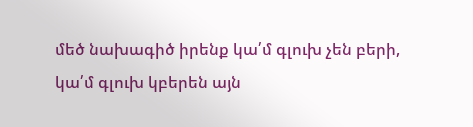մեծ նախագիծ իրենք կա՛մ գլուխ չեն բերի, կա՛մ գլուխ կբերեն այն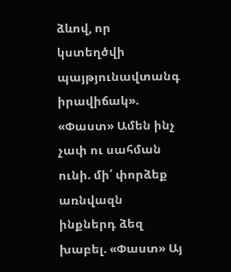ձևով, որ կստեղծվի պայթյունավտանգ իրավիճակ». «Փաստ» Ամեն ինչ չափ ու սահման ունի. մի՛ փորձեք առնվազն ինքներդ ձեզ խաբել. «Փաստ» Այ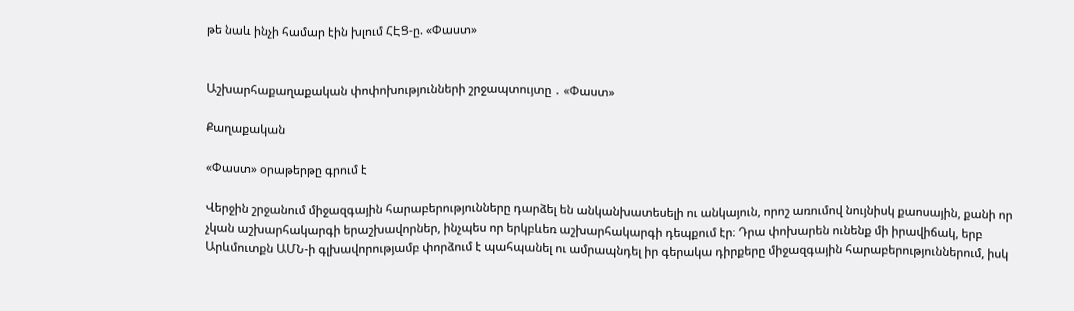թե նաև ինչի համար էին խլում ՀԷՑ-ը. «Փաստ»


Աշխարհաքաղաքական փոփոխությունների շրջապտույտը ․ «Փաստ»

Քաղաքական

«Փաստ» օրաթերթը գրում է

Վերջին շրջանում միջազգային հարաբերությունները դարձել են անկանխատեսելի ու անկայուն, որոշ առումով նույնիսկ քաոսային, քանի որ չկան աշխարհակարգի երաշխավորներ, ինչպես որ երկբևեռ աշխարհակարգի դեպքում էր։ Դրա փոխարեն ունենք մի իրավիճակ, երբ Արևմուտքն ԱՄՆ-ի գլխավորությամբ փորձում է պահպանել ու ամրապնդել իր գերակա դիրքերը միջազգային հարաբերություններում, իսկ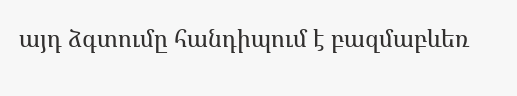այդ ձգտումը հանդիպում է բազմաբևեռ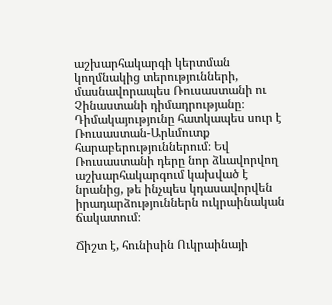աշխարհակարգի կերտման կողմնակից տերությունների, մասնավորապես Ռուսաստանի ու Չինաստանի դիմադրությանը։ Դիմակայությունը հատկապես սուր է Ռուսաստան-Արևմուտք հարաբերություններում։ Եվ Ռուսաստանի դերը նոր ձևավորվող աշխարհակարգում կախված է նրանից, թե ինչպես կդասավորվեն իրադարձություններն ուկրաինական ճակատում։

Ճիշտ է, հունիսին Ուկրաինայի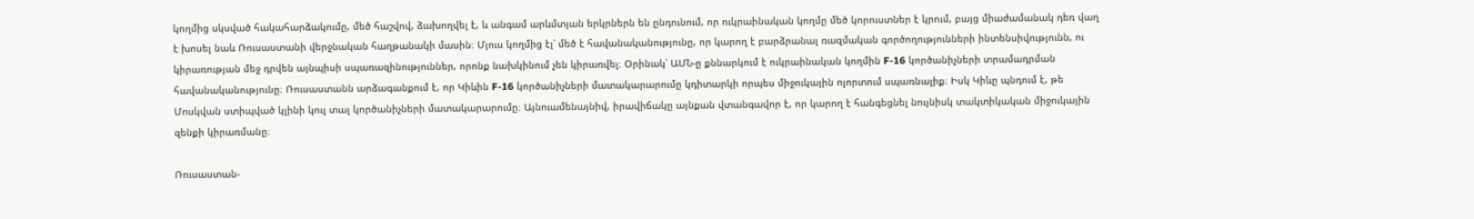կողմից սկսված հակահարձակումը, մեծ հաշվով, ձախողվել է, և անգամ արևմտյան երկրներն են ընդունում, որ ուկրաինական կողմը մեծ կորուստներ է կրում, բայց միաժամանակ դեռ վաղ է խոսել նաև Ռուսաստանի վերջնական հաղթանակի մասին։ Մյուս կողմից էլ՝ մեծ է հավանականությունը, որ կարող է բարձրանալ ռազմական գործողությունների ինտենսիվությունն, ու կիրառության մեջ դրվեն այնպիսի սպառազինություններ, որոնք նախկինում չեն կիրառվել։ Օրինակ՝ ԱՄՆ-ը քննարկում է ուկրաինական կողմին F-16 կործանիչների տրամադրման հավանականությունը։ Ռուսաստանն արձագանքում է, որ Կիևին F-16 կործանիչների մատակարարումը կդիտարկի որպես միջուկային ոլորտում սպառնալիք։ Իսկ Կիևը պնդում է, թե Մոսկվան ստիպված կլինի կուլ տալ կործանիչների մատակարարումը։ Այնուամենայնիվ, իրավիճակը այնքան վտանգավոր է, որ կարող է հանգեցնել նույնիսկ տակտիկական միջուկային զենքի կիրառմանը։

Ռուսաստան-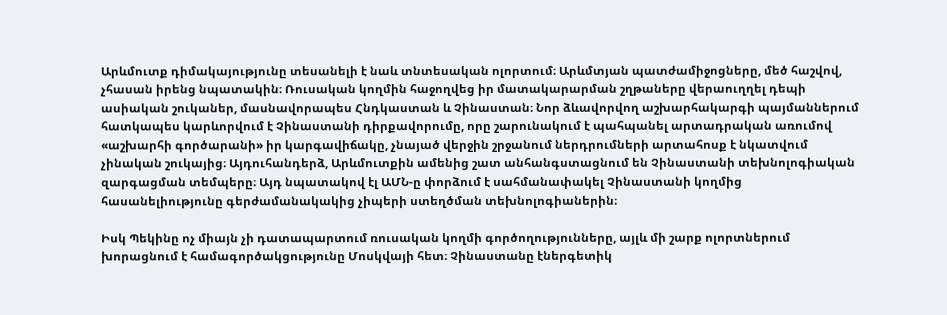Արևմուտք դիմակայությունը տեսանելի է նաև տնտեսական ոլորտում։ Արևմտյան պատժամիջոցները, մեծ հաշվով, չհասան իրենց նպատակին։ Ռուսական կողմին հաջողվեց իր մատակարարման շղթաները վերաուղղել դեպի ասիական շուկաներ, մասնավորապես Հնդկաստան և Չինաստան։ Նոր ձևավորվող աշխարհակարգի պայմաններում հատկապես կարևորվում է Չինաստանի դիրքավորումը, որը շարունակում է պահպանել արտադրական առումով «աշխարհի գործարանի» իր կարգավիճակը, չնայած վերջին շրջանում ներդրումների արտահոսք է նկատվում չինական շուկայից։ Այդուհանդերձ, Արևմուտքին ամենից շատ անհանգստացնում են Չինաստանի տեխնոլոգիական զարգացման տեմպերը։ Այդ նպատակով էլ ԱՄՆ-ը փորձում է սահմանափակել Չինաստանի կողմից հասանելիությունը գերժամանակակից չիպերի ստեղծման տեխնոլոգիաներին։

Իսկ Պեկինը ոչ միայն չի դատապարտում ռուսական կողմի գործողությունները, այլև մի շարք ոլորտներում խորացնում է համագործակցությունը Մոսկվայի հետ։ Չինաստանը էներգետիկ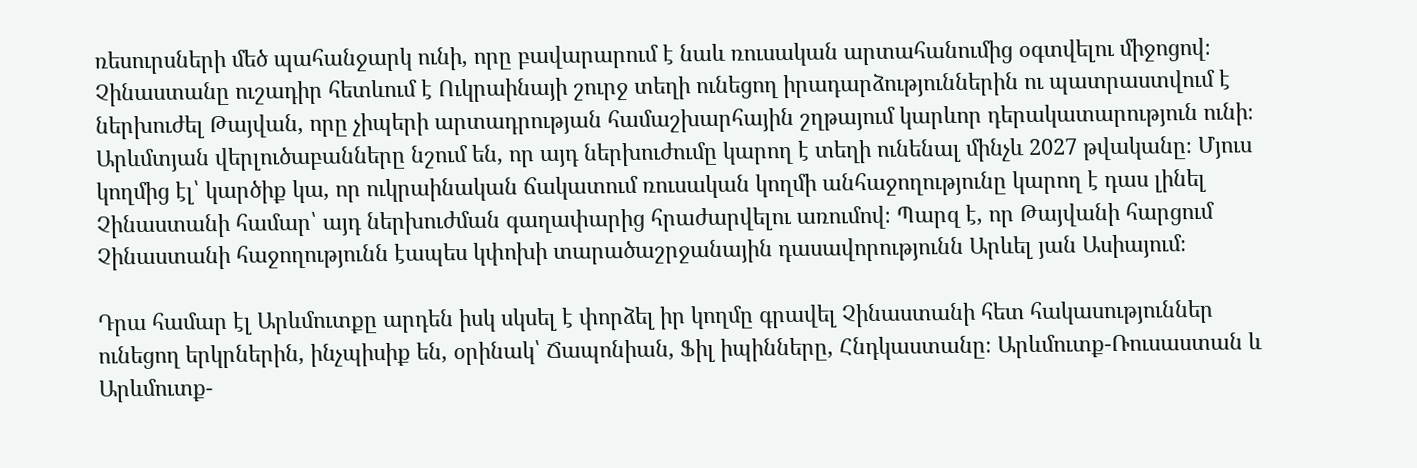ռեսուրսների մեծ պահանջարկ ունի, որը բավարարում է նաև ռուսական արտահանումից օգտվելու միջոցով։ Չինաստանը ուշադիր հետևում է Ուկրաինայի շուրջ տեղի ունեցող իրադարձություններին ու պատրաստվում է ներխուժել Թայվան, որը չիպերի արտադրության համաշխարհային շղթայում կարևոր դերակատարություն ունի։ Արևմտյան վերլուծաբանները նշում են, որ այդ ներխուժումը կարող է տեղի ունենալ մինչև 2027 թվականը։ Մյուս կողմից էլ՝ կարծիք կա, որ ուկրաինական ճակատում ռուսական կողմի անհաջողությունը կարող է դաս լինել Չինաստանի համար՝ այդ ներխուժման գաղափարից հրաժարվելու առումով։ Պարզ է, որ Թայվանի հարցում Չինաստանի հաջողությունն էապես կփոխի տարածաշրջանային դասավորությունն Արևել յան Ասիայում։

Դրա համար էլ Արևմուտքը արդեն իսկ սկսել է փորձել իր կողմը գրավել Չինաստանի հետ հակասություններ ունեցող երկրներին, ինչպիսիք են, օրինակ՝ Ճապոնիան, Ֆիլ իպինները, Հնդկաստանը։ Արևմուտք-Ռուսաստան և Արևմուտք-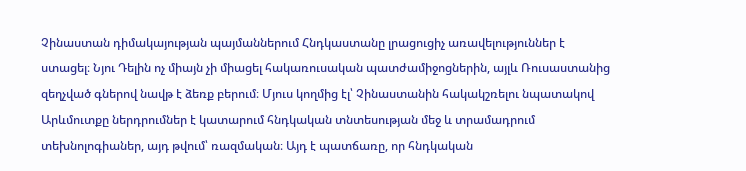Չինաստան դիմակայության պայմաններում Հնդկաստանը լրացուցիչ առավելություններ է ստացել։ Նյու Դելին ոչ միայն չի միացել հակառուսական պատժամիջոցներին, այլև Ռուսաստանից զեղչված գներով նավթ է ձեռք բերում։ Մյուս կողմից էլ՝ Չինաստանին հակակշռելու նպատակով Արևմուտքը ներդրումներ է կատարում հնդկական տնտեսության մեջ և տրամադրում տեխնոլոգիաներ, այդ թվում՝ ռազմական։ Այդ է պատճառը, որ հնդկական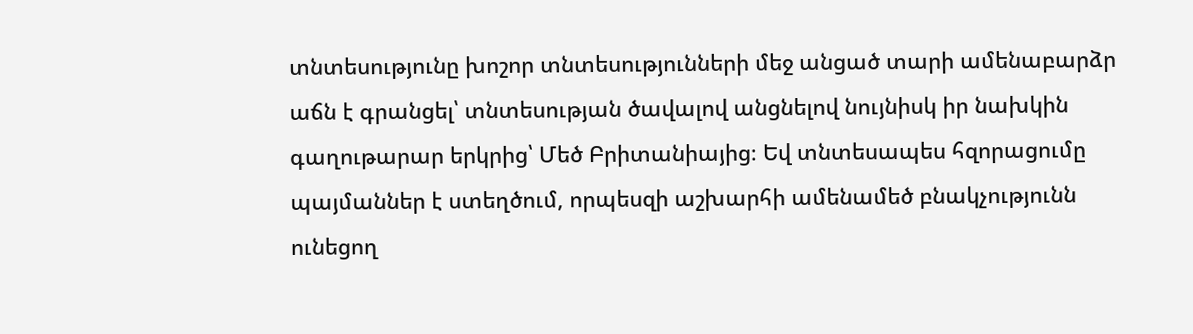տնտեսությունը խոշոր տնտեսությունների մեջ անցած տարի ամենաբարձր աճն է գրանցել՝ տնտեսության ծավալով անցնելով նույնիսկ իր նախկին գաղութարար երկրից՝ Մեծ Բրիտանիայից։ Եվ տնտեսապես հզորացումը պայմաններ է ստեղծում, որպեսզի աշխարհի ամենամեծ բնակչությունն ունեցող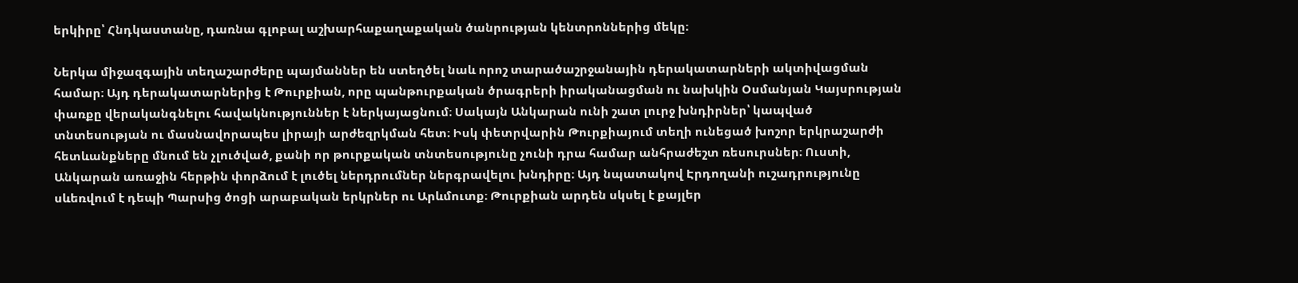երկիրը՝ Հնդկաստանը, դառնա գլոբալ աշխարհաքաղաքական ծանրության կենտրոններից մեկը։

Ներկա միջազգային տեղաշարժերը պայմաններ են ստեղծել նաև որոշ տարածաշրջանային դերակատարների ակտիվացման համար։ Այդ դերակատարներից է Թուրքիան, որը պանթուրքական ծրագրերի իրականացման ու նախկին Օսմանյան Կայսրության փառքը վերականգնելու հավակնություններ է ներկայացնում։ Սակայն Անկարան ունի շատ լուրջ խնդիրներ՝ կապված տնտեսության ու մասնավորապես լիրայի արժեզրկման հետ։ Իսկ փետրվարին Թուրքիայում տեղի ունեցած խոշոր երկրաշարժի հետևանքները մնում են չլուծված, քանի որ թուրքական տնտեսությունը չունի դրա համար անհրաժեշտ ռեսուրսներ։ Ուստի, Անկարան առաջին հերթին փորձում է լուծել ներդրումներ ներգրավելու խնդիրը։ Այդ նպատակով Էրդողանի ուշադրությունը սևեռվում է դեպի Պարսից ծոցի արաբական երկրներ ու Արևմուտք։ Թուրքիան արդեն սկսել է քայլեր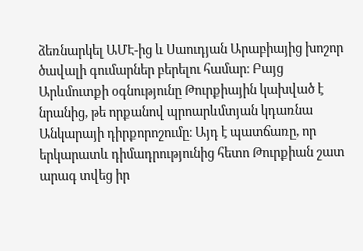ձեռնարկել ԱՄԷ-ից և Սաուդյան Արաբիայից խոշոր ծավալի գումարներ բերելու համար։ Բայց Արևմուտքի օգնությունը Թուրքիային կախված է նրանից, թե որքանով պրոարևմտյան կդառնա Անկարայի դիրքորոշումը։ Այդ է պատճառը, որ երկարատև դիմադրությունից հետո Թուրքիան շատ արագ տվեց իր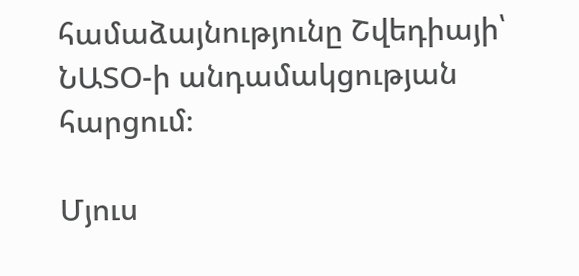համաձայնությունը Շվեդիայի՝ ՆԱՏՕ-ի անդամակցության հարցում։

Մյուս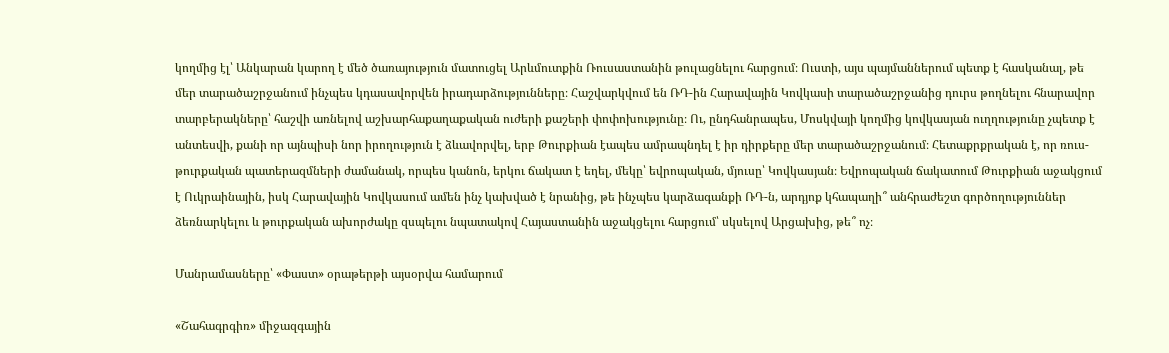կողմից էլ՝ Անկարան կարող է մեծ ծառայություն մատուցել Արևմուտքին Ռուսաստանին թուլացնելու հարցում։ Ուստի, այս պայմաններում պետք է հասկանալ, թե մեր տարածաշրջանում ինչպես կդասավորվեն իրադարձությունները։ Հաշվարկվում են ՌԴ-ին Հարավային Կովկասի տարածաշրջանից դուրս թողնելու հնարավոր տարբերակները՝ հաշվի առնելով աշխարհաքաղաքական ուժերի քաշերի փոփոխությունը։ Ու, ընդհանրապես, Մոսկվայի կողմից կովկասյան ուղղությունը չպետք է անտեսվի, քանի որ այնպիսի նոր իրողություն է ձևավորվել, երբ Թուրքիան էապես ամրապնդել է իր դիրքերը մեր տարածաշրջանում։ Հետաքրքրական է, որ ռուս-թուրքական պատերազմների ժամանակ, որպես կանոն, երկու ճակատ է եղել, մեկը՝ եվրոպական, մյուսը՝ Կովկասյան։ Եվրոպական ճակատում Թուրքիան աջակցում է Ուկրաինային, իսկ Հարավային Կովկասում ամեն ինչ կախված է նրանից, թե ինչպես կարձագանքի ՌԴ-ն, արդյոք կհապաղի՞ անհրաժեշտ գործողություններ ձեռնարկելու և թուրքական ախորժակը զսպելու նպատակով Հայաստանին աջակցելու հարցում՝ սկսելով Արցախից, թե՞ ոչ։

Մանրամասները՝ «Փաստ» օրաթերթի այսօրվա համարում

«Շահագրգիռ» միջազգային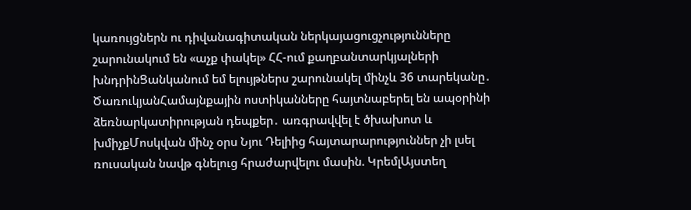կառույցներն ու դիվանագիտական ներկայացուցչությունները շարունակում են «աչք փակել» ՀՀ-ում քաղբանտարկյալների խնդրինՑանկանում եմ ելույթներս շարունակել մինչև 36 տարեկանը․ ԾառուկյանՀամայնքային ոստիկանները հայտնաբերել են ապօրինի ձեռնարկատիրության դեպքեր․ առգրավվել է ծխախոտ և խմիչքՄոսկվան մինչ օրս Նյու Դելիից հայտարարություններ չի լսել ռուսական նավթ գնելուց հրաժարվելու մասին. ԿրեմլԱյստեղ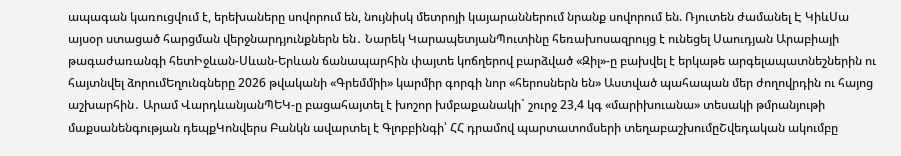ապագան կառուցվում է, երեխաները սովորում են, նույնիսկ մետրոյի կայարաններում նրանք սովորում են. Ռյուտեն ժամանել Է ԿիևՍա այսօր ստացած հարցման վերջնարդյունքներն են․ Նարեկ ԿարապետյանՊուտինը հեռախոսազրույց է ունեցել Սաուդյան Արաբիայի թագաժառանգի հետԻջևան-Սևան-Երևան ճանապարհին փայտե կոճղերով բարձված «Զիլ»-ը բախվել է երկաթե արգելապատնեշներին ու հայտնվել ձորումԵղունգները 2026 թվականի «Գրեմմիի» կարմիր գորգի նոր «հերոսներն են» Աստված պահապան մեր ժողովրդին ու հայոց աշխարհին․ Արամ ՎարդևանյանՊԵԿ-ը բացահայտել է խոշոր խմբաքանակի` շուրջ 23,4 կգ «մարիխուանա» տեսակի թմրանյութի մաքսանենգության դեպքԿոնվերս Բանկն ավարտել է Գլոբբինգի՝ ՀՀ դրամով պարտատոմսերի տեղաբաշխումըՇվեդական ակումբը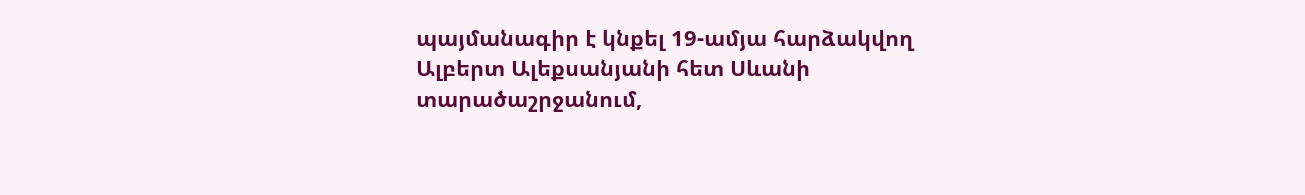պայմանագիր է կնքել 19-ամյա հարձակվող Ալբերտ Ալեքսանյանի հետ Սևանի տարածաշրջանում,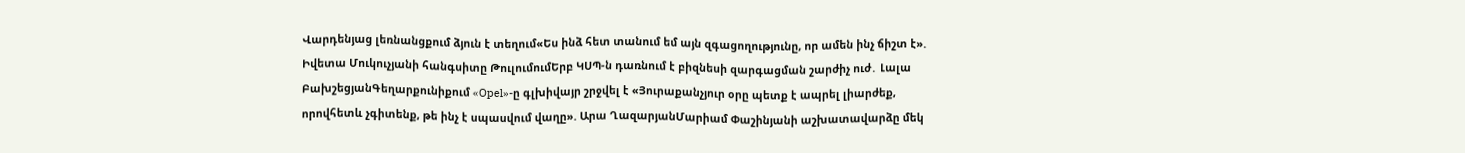Վարդենյաց լեռնանցքում ձյուն է տեղում«Ես ինձ հետ տանում եմ այն զգացողությունը, որ ամեն ինչ ճիշտ է». Իվետա Մուկուչյանի հանգսիտը ԹուլումումԵրբ ԿՍՊ-ն դառնում է բիզնեսի զարգացման շարժիչ ուժ․ Լալա ԲախշեցյանԳեղարքունիքում «Opel»-ը գլխիվայր շրջվել է «Յուրաքանչյուր օրը պետք է ապրել լիարժեք, որովհետև չգիտենք, թե ինչ է սպասվում վաղը». Արա ՂազարյանՄարիամ Փաշինյանի աշխատավարձը մեկ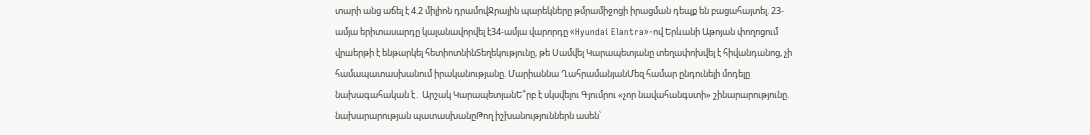տարի անց աճել է 4.2 միլիոն դրամովՋրային պարեկները թմրամիջոցի իրացման դեպք են բացահայտել. 23-ամյա երիտասարդը կալանավորվել է34-ամյա վարորդը «Hyundai Elantra»-ով Երևանի Աթոյան փողոցում վրшերթի է ենթարկել հետիոտնինՏեղեկությունը, թե Սամվել Կարապետյանը տեղափոխվել է հիվանդանոց, չի համապատասխանում իրականությանը. Մարիաննա ՂահրամանյանՄեզ համար ընդունելի մոդելը նախագահական է․ Արշակ ԿարապետյանԵ՞րբ է սկսվելու Գյումրու «չոր նավահանգստի» շինարարությունը. նախարարության պատասխանըԹող իշխանություններն ասեն՝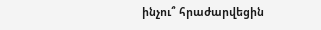ինչու՞ հրաժարվեցին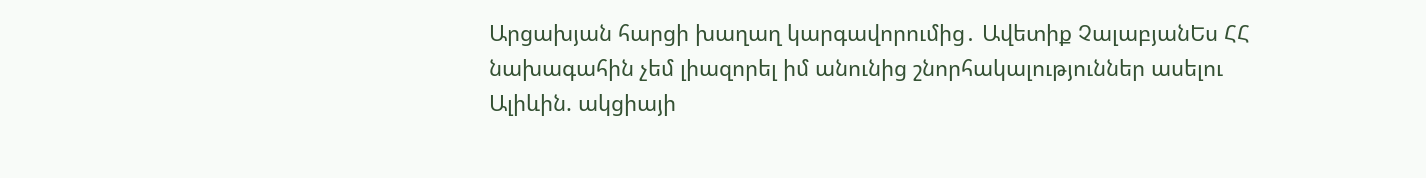Արցախյան հարցի խաղաղ կարգավորումից․ Ավետիք ՉալաբյանԵս ՀՀ նախագահին չեմ լիազորել իմ անունից շնորհակալություններ ասելու Ալիևին. ակցիայի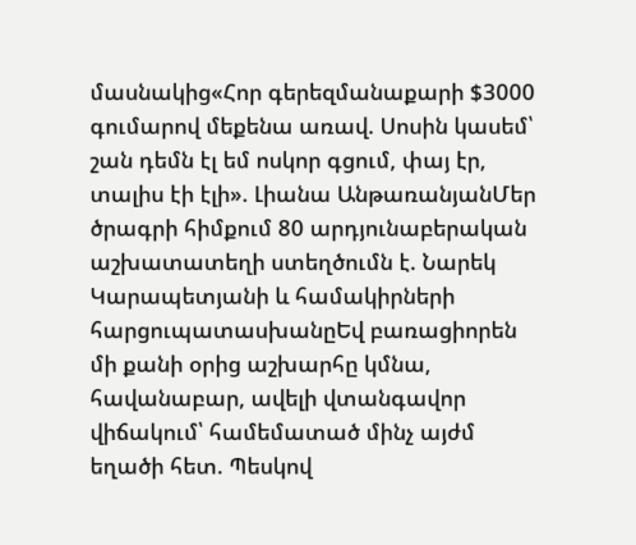մասնակից«Հոր գերեզմանաքարի $3000 գումարով մեքենա առավ. Սոսին կասեմ՝ շան դեմն էլ եմ ոսկոր գցում, փայ էր, տալիս էի էլի». Լիանա ԱնթառանյանՄեր ծրագրի հիմքում 80 արդյունաբերական աշխատատեղի ստեղծումն է. Նարեկ Կարապետյանի և համակիրների հարցուպատասխանըԵվ բառացիորեն մի քանի օրից աշխարհը կմնա, հավանաբար, ավելի վտանգավոր վիճակում՝ համեմատած մինչ այժմ եղածի հետ. Պեսկով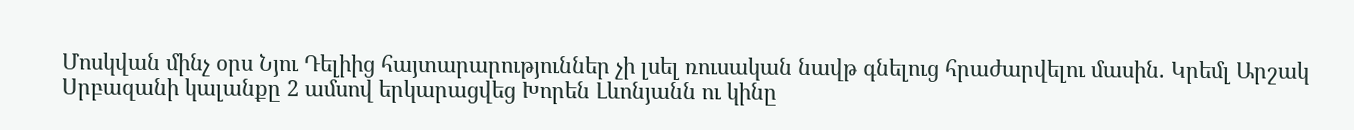Մոսկվան մինչ օրս Նյու Դելիից հայտարարություններ չի լսել ռուսական նավթ գնելուց հրաժարվելու մասին. Կրեմլ Արշակ Սրբազանի կալանքը 2 ամսով երկարացվեց Խորեն Լևոնյանն ու կինը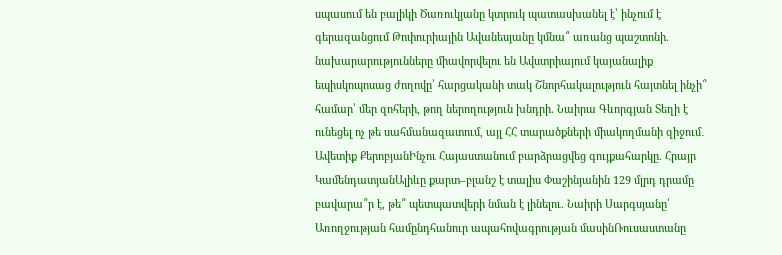սպասում են բալիկի Ծառուկյանը կտրուկ պատասխանել է՝ ինչում է գերազանցում Թոփուրիային Ավանեսյանը կմնա՞ առանց պաշտոնի. նախարարությունները միավորվելու են Ավստրիայում կայանալիք եպիսկոպոսաց ժողովը՝ հարցականի տակ Շնորհակալություն հայտնել ինչի՞ համար՝ մեր զոհերի, թող ներողություն խնդրի. Նաիրա Գևորգյան Տեղի է ունեցել ոչ թե սահմանազատում, այլ ՀՀ տարածքների միակողմանի զիջում․ Ավետիք ՔերոբյանԻնչու Հայաստանում բարձրացվեց գույքահարկը. Հրայր ԿամենդատյանԱլիևը քարտ–բլանշ է տալիս Փաշինյանին 129 մլրդ դրամը բավարա՞ր է, թե՞ պետպատվերի նման է լինելու. Նաիրի Սարգսյանը՝ Առողջության համընդհանուր ապահովագրության մասինՌուսաստանը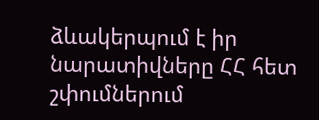ձևակերպում է իր նարատիվները ՀՀ հետ շփումներում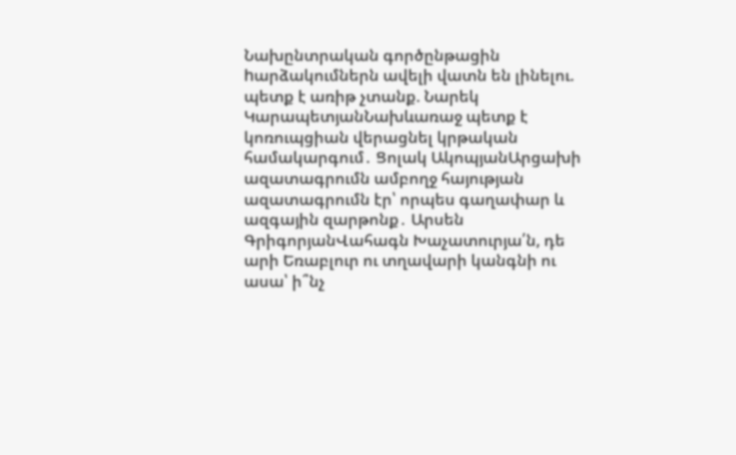Նախընտրական գործընթացին hարձակումներն ավելի վատն են լինելու. պետք է առիթ չտանք. Նարեկ ԿարապետյանՆախևառաջ պետք է կոռուպցիան վերացնել կրթական համակարգում․ Ցոլակ ԱկոպյանԱրցախի ազատագրումն ամբողջ հայության ազատագրումն էր՝ որպես գաղափար և ազգային զարթոնք․ Արսեն ԳրիգորյանՎահագն Խաչատուրյա՛ն, դե արի Եռաբլուր ու տղավարի կանգնի ու ասա՝ ի՞նչ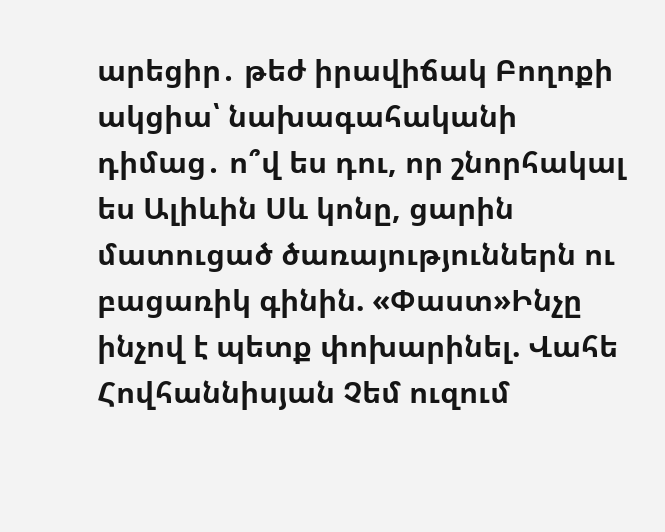արեցիր․ թեժ իրավիճակ Բողոքի ակցիա՝ նախագահականի դիմաց․ ո՞վ ես դու, որ շնորհակալ ես Ալիևին Սև կոնը, ցարին մատուցած ծառայություններն ու բացառիկ գինին. «Փաստ»Ինչը ինչով է պետք փոխարինել. Վահե Հովհաննիսյան Չեմ ուզում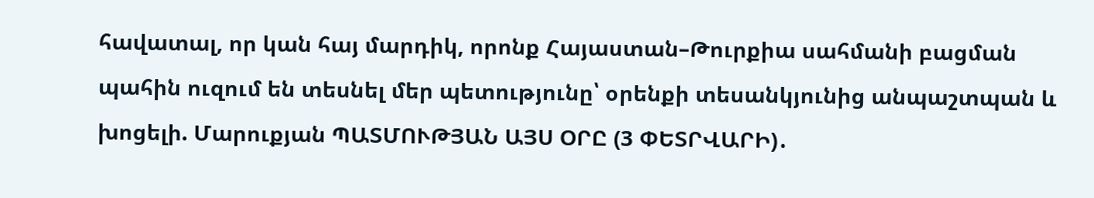հավատալ, որ կան հայ մարդիկ, որոնք Հայաստան–Թուրքիա սահմանի բացման պահին ուզում են տեսնել մեր պետությունը՝ օրենքի տեսանկյունից անպաշտպան և խոցելի. Մարուքյան ՊԱՏՄՈՒԹՅԱՆ ԱՅՍ ՕՐԸ (3 ՓԵՏՐՎԱՐԻ)․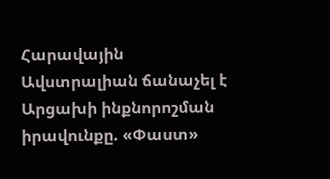Հարավային Ավստրալիան ճանաչել է Արցախի ինքնորոշման իրավունքը. «Փաստ»